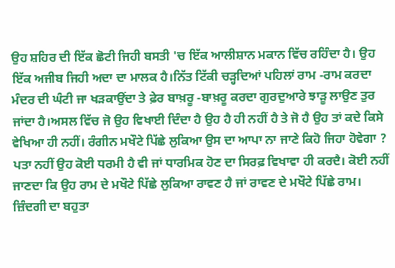ਉਹ ਸ਼ਹਿਰ ਦੀ ਇੱਕ ਛੋਟੀ ਜਿਹੀ ਬਸਤੀ 'ਚ ਇੱਕ ਆਲੀਸ਼ਾਨ ਮਕਾਨ ਵਿੱਚ ਰਹਿੰਦਾ ਹੈ। ਉਹ ਇੱਕ ਅਜੀਬ ਜਿਹੀ ਅਦਾ ਦਾ ਮਾਲਕ ਹੈ।ਨਿੱਤ ਟਿੱਕੀ ਚੜ੍ਹਦਿਆਂ ਪਹਿਲਾਂ ਰਾਮ -ਰਾਮ ਕਰਦਾ ਮੰਦਰ ਦੀ ਘੰਟੀ ਜਾ ਖੜਕਾਉਂਦਾ ਤੇ ਫ਼ੇਰ ਬਾਖ਼ਰੂ -ਬਾਖ਼ਰੂ ਕਰਦਾ ਗੁਰਦੁਆਰੇ ਝਾੜੂ ਲਾਉਣ ਤੁਰ ਜਾਂਦਾ ਹੈ।ਅਸਲ ਵਿੱਚ ਜੋ ਉਹ ਵਿਖਾਈ ਦਿੰਦਾ ਹੈ ਉਹ ਹੈ ਹੀ ਨਹੀਂ ਹੈ ਤੇ ਜੋ ਹੈ ਉਹ ਤਾਂ ਕਦੇ ਕਿਸੇ ਵੇਖਿਆ ਹੀ ਨਹੀਂ। ਰੰਗੀਨ ਮਖੌਟੇ ਪਿੱਛੇ ਲੁਕਿਆ ਉਸ ਦਾ ਆਪਾ ਨਾ ਜਾਣੇ ਕਿਹੋ ਜਿਹਾ ਹੋਵੇਗਾ ? ਪਤਾ ਨਹੀਂ ਉਹ ਕੋਈ ਧਰਮੀ ਹੈ ਵੀ ਜਾਂ ਧਾਰਮਿਕ ਹੋਣ ਦਾ ਸਿਰਫ਼ ਵਿਖਾਵਾ ਹੀ ਕਰਦੈ। ਕੋਈ ਨਹੀਂ ਜਾਣਦਾ ਕਿ ਉਹ ਰਾਮ ਦੇ ਮਖੌਟੇ ਪਿੱਛੇ ਲੁਕਿਆ ਰਾਵਣ ਹੈ ਜਾਂ ਰਾਵਣ ਦੇ ਮਖੌਟੇ ਪਿੱਛੇ ਰਾਮ। ਜ਼ਿੰਦਗੀ ਦਾ ਬਹੁਤਾ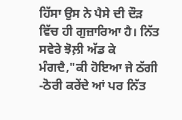ਹਿੱਸਾ ਉਸ ਨੇ ਪੈਸੇ ਦੀ ਦੌੜ ਵਿੱਚ ਹੀ ਗੁਜ਼ਾਰਿਆ ਹੈ। ਨਿੱਤ ਸਵੇਰੇ ਝੋਲ਼ੀ ਅੱਡ ਕੇ ਮੰਗਦੈ,"ਕੀ ਹੋਇਆ ਜੇ ਠੱਗੀ -ਠੋਰੀ ਕਰੇਂਦੇ ਆਂ ਪਰ ਨਿੱਤ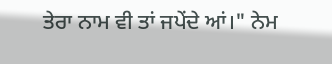ਤੇਰਾ ਨਾਮ ਵੀ ਤਾਂ ਜਪੇਂਦੇ ਆਂ।" ਨੇਮ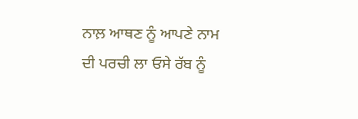ਨਾਲ਼ ਆਥਣ ਨੂੰ ਆਪਣੇ ਨਾਮ ਦੀ ਪਰਚੀ ਲਾ ਓਸੇ ਰੱਬ ਨੂੰ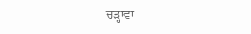ਚੜ੍ਹਾਵਾ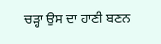ਚੜ੍ਹਾ ਉਸ ਦਾ ਹਾਣੀ ਬਣਨ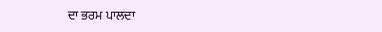ਦਾ ਭਰਮ ਪਾਲਦਾ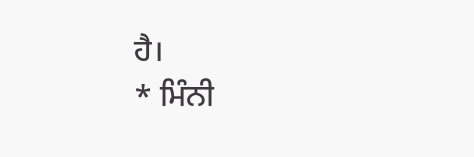ਹੈ।
* ਮਿੰਨੀ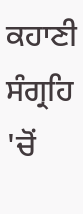ਕਹਾਣੀ ਸੰਗ੍ਰਹਿ 'ਚੋਂ